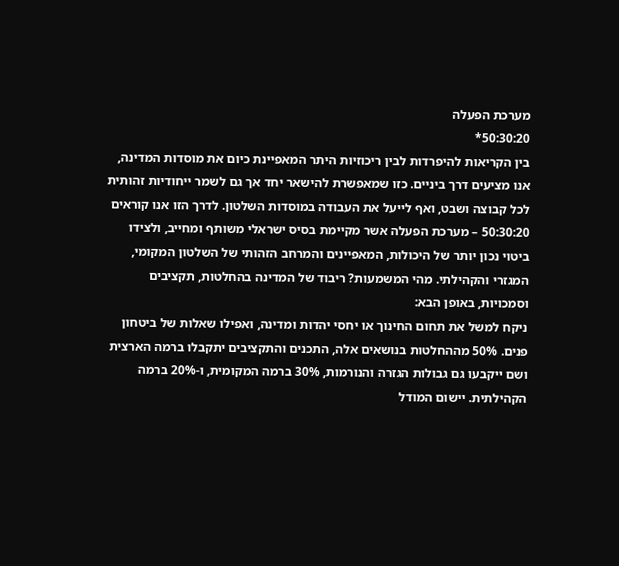מערכת הפעלה
50:30:20*
בין הקריאות להיפרדות לבין ריכוזיות היתר המאפיינת כיום את מוסדות המדינה, אנו מציעים דרך ביניים. כזו שמאפשרת להישאר יחד אך גם לשמר ייחודיות זהותית לכל קבוצה ושבט, ואף לייעל את העבודה במוסדות השלטון. לדרך הזו אנו קוראים 50:30:20 – מערכת הפעלה אשר מקיימת בסיס ישראלי משותף ומחייב, ולצידו ביטוי נכון יותר של היכולות, המאפיינים והמרחב הזהותי של השלטון המקומי, המגזרי והקהילתי. מהי המשמעות? ריבוד של המדינה בהחלטות, תקציבים וסמכויות, באופן הבא:
ניקח למשל את תחום החינוך או יחסי יהדות ומדינה, ואפילו שאלות של ביטחון פנים. 50% מההחלטות בנושאים אלה, התכנים והתקציבים יתקבלו ברמה הארצית ושם ייקבעו גם גבולות הגזרה והנורמות, 30% ברמה המקומית, ו-20% ברמה הקהילתית. יישום המודל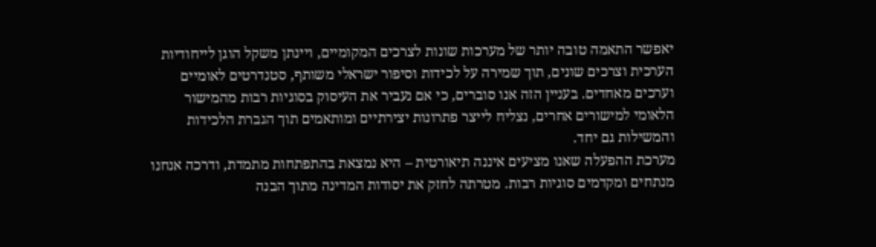יאפשר התאמה טובה יותר של מערכות שונות לצרכים המקומיים, ויינתן משקל הוגן לייחודיות הערכית וצרכים שונים, תוך שמירה על לכידות וסיפור ישראלי משותף, סטנדרטים לאומיים וערכים מאחדים. בעניין הזה אנו סוברים, כי אם נעביר את העיסוק בסוגיות רבות מהמישור הלאומי למישורים אחרים, נצליח לייצר פתרונות יצירתיים ומותאמים תוך הגברת הלכידות והמשילות גם יחד.
מערכת ההפעלה שאנו מציעים איננה תיאורטית – היא נמצאת בהתפתחות מתמדת, ודרכה אנחנו מנתחים ומקדמים סוגיות רבות. מטרתה לחזק את יסודות המדינה מתוך הבנה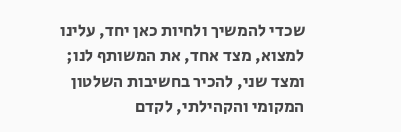שכדי להמשיך ולחיות כאן יחד, עלינו למצוא, מצד אחד, את המשותף לנו; ומצד שני, להכיר בחשיבות השלטון המקומי והקהילתי, לקדם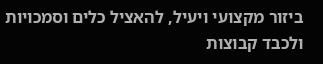ביזור מקצועי ויעיל, להאציל כלים וסמכויות ולכבד קבוצות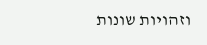וזהויות שונות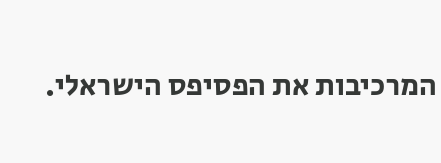המרכיבות את הפסיפס הישראלי.